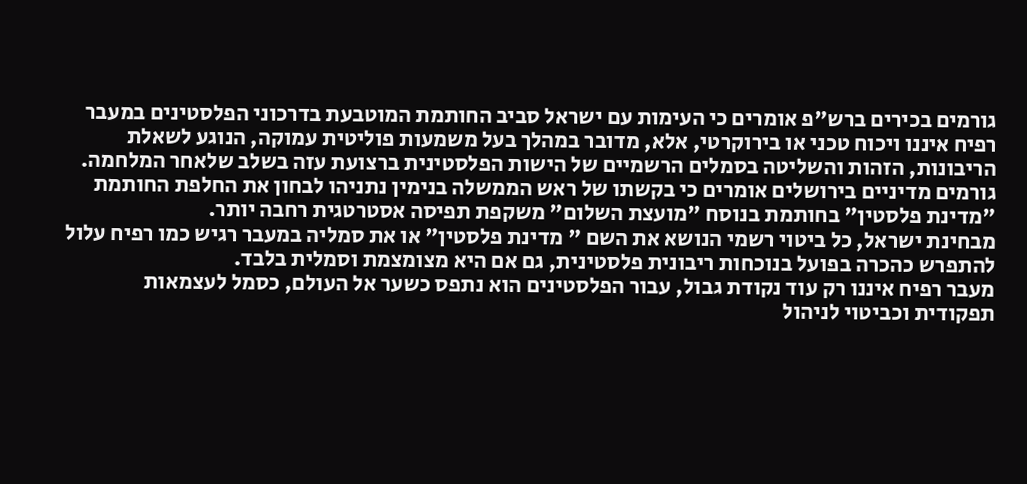גורמים בכירים ברש"פ אומרים כי העימות עם ישראל סביב החותמת המוטבעת בדרכוני הפלסטינים במעבר רפיח איננו ויכוח טכני או בירוקרטי, אלא, מדובר במהלך בעל משמעות פוליטית עמוקה, הנוגע לשאלת הריבונות, הזהות והשליטה בסמלים הרשמיים של הישות הפלסטינית ברצועת עזה בשלב שלאחר המלחמה.
גורמים מדיניים בירושלים אומרים כי בקשתו של ראש הממשלה בנימין נתניהו לבחון את החלפת החותמת "מדינת פלסטין" בחותמת בנוסח "מועצת השלום" משקפת תפיסה אסטרטגית רחבה יותר.
מבחינת ישראל, כל ביטוי רשמי הנושא את השם " מדינת פלסטין" או את סמליה במעבר רגיש כמו רפיח עלול להתפרש כהכרה בפועל בנוכחות ריבונית פלסטינית, גם אם היא מצומצמת וסמלית בלבד.
מעבר רפיח איננו רק עוד נקודת גבול, עבור הפלסטינים הוא נתפס כשער אל העולם, כסמל לעצמאות תפקודית וכביטוי לניהול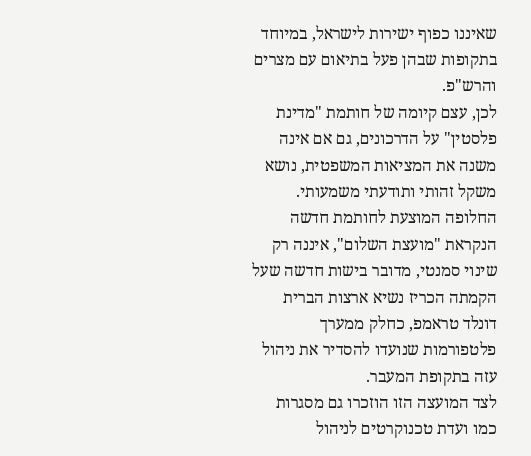שאיננו כפוף ישירות לישראל, במיוחד בתקופות שבהן פעל בתיאום עם מצרים והרש"פ.
לכן, עצם קיומה של חותמת "מדינת פלסטין" על הדרכונים, גם אם אינה משנה את המציאות המשפטית, נושא משקל זהותי ותודעתי משמעותי.
החלופה המוצעת לחותמת חדשה הנקראת "מועצת השלום", איננה רק שינוי סמנטי, מדובר בישות חדשה שעל הקמתה הכריז נשיא ארצות הברית דונלד טראמפ, כחלק ממערך פלטפורמות שנועדו להסדיר את ניהול עזה בתקופת המעבר.
לצד המועצה הזו הוזכרו גם מסגרות כמו ועדת טכנוקרטים לניהול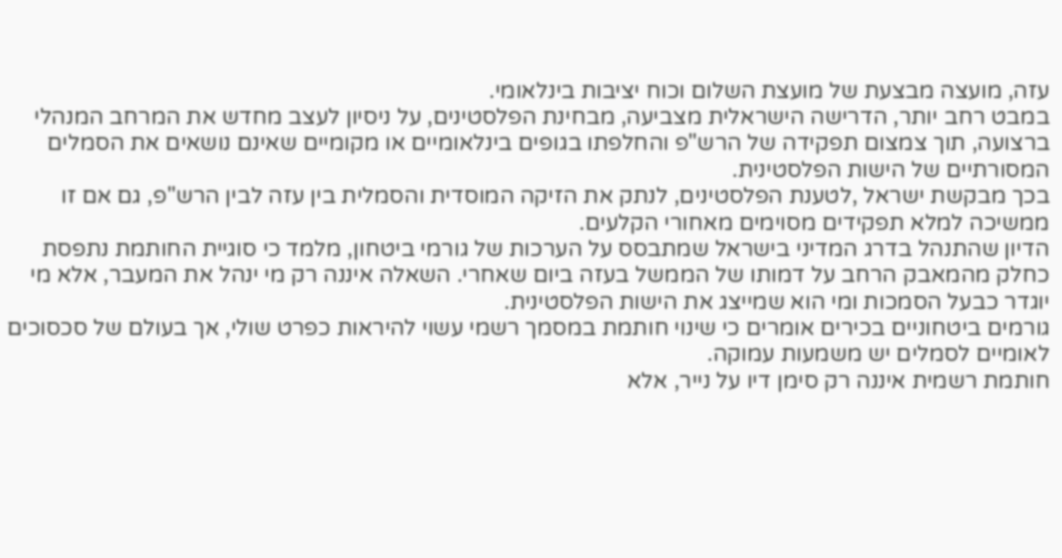עזה, מועצה מבצעת של מועצת השלום וכוח יציבות בינלאומי.
במבט רחב יותר, הדרישה הישראלית מצביעה, מבחינת הפלסטינים, על ניסיון לעצב מחדש את המרחב המנהלי ברצועה, תוך צמצום תפקידה של הרש"פ והחלפתו בגופים בינלאומיים או מקומיים שאינם נושאים את הסמלים המסורתיים של הישות הפלסטינית.
בכך מבקשת ישראל ,לטענת הפלסטינים, לנתק את הזיקה המוסדית והסמלית בין עזה לבין הרש"פ, גם אם זו ממשיכה למלא תפקידים מסוימים מאחורי הקלעים.
הדיון שהתנהל בדרג המדיני בישראל שמתבסס על הערכות של גורמי ביטחון, מלמד כי סוגיית החותמת נתפסת כחלק מהמאבק הרחב על דמותו של הממשל בעזה ביום שאחרי. השאלה איננה רק מי ינהל את המעבר, אלא מי יוגדר כבעל הסמכות ומי הוא שמייצג את הישות הפלסטינית.
גורמים ביטחוניים בכירים אומרים כי שינוי חותמת במסמך רשמי עשוי להיראות כפרט שולי, אך בעולם של סכסוכים לאומיים לסמלים יש משמעות עמוקה.
חותמת רשמית איננה רק סימן דיו על נייר, אלא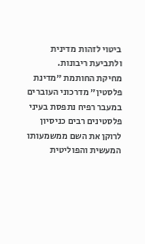ביטוי לזהות מדינית ולתביעת ריבונות.
מחיקת החותמת "מדינת פלסטין" מדרכוני העוברים במעבר רפיח נתפסת בעיני פלסטינים רבים כניסיון לרוקן את השם ממשמעותו המעשית והפוליטית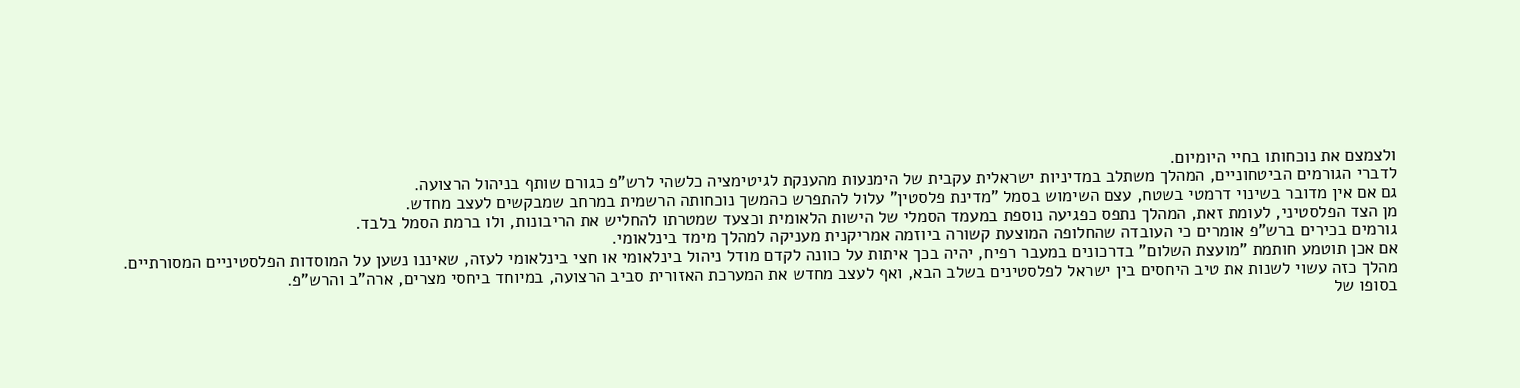ולצמצם את נוכחותו בחיי היומיום.
לדברי הגורמים הביטחוניים, המהלך משתלב במדיניות ישראלית עקבית של הימנעות מהענקת לגיטימציה כלשהי לרש"פ כגורם שותף בניהול הרצועה.
גם אם אין מדובר בשינוי דרמטי בשטח, עצם השימוש בסמל "מדינת פלסטין" עלול להתפרש כהמשך נוכחותה הרשמית במרחב שמבקשים לעצב מחדש.
מן הצד הפלסטיני, לעומת זאת, המהלך נתפס כפגיעה נוספת במעמד הסמלי של הישות הלאומית וכצעד שמטרתו להחליש את הריבונות, ולו ברמת הסמל בלבד.
גורמים בכירים ברש"פ אומרים כי העובדה שהחלופה המוצעת קשורה ביוזמה אמריקנית מעניקה למהלך מימד בינלאומי.
אם אכן תוטמע חותמת "מועצת השלום" בדרכונים במעבר רפיח, יהיה בכך איתות על כוונה לקדם מודל ניהול בינלאומי או חצי בינלאומי לעזה, שאיננו נשען על המוסדות הפלסטיניים המסורתיים.
מהלך כזה עשוי לשנות את טיב היחסים בין ישראל לפלסטינים בשלב הבא, ואף לעצב מחדש את המערכת האזורית סביב הרצועה, במיוחד ביחסי מצרים, ארה"ב והרש"פ.
בסופו של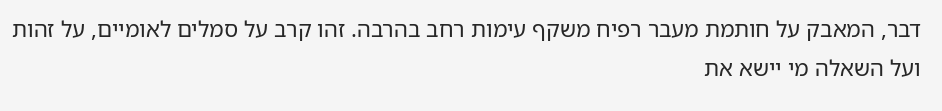דבר, המאבק על חותמת מעבר רפיח משקף עימות רחב בהרבה. זהו קרב על סמלים לאומיים, על זהות ועל השאלה מי יישא את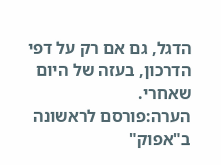הדגל, גם אם רק על דפי הדרכון, בעזה של היום שאחרי.
הערה:פורסם לראשונה ב"אפוק"